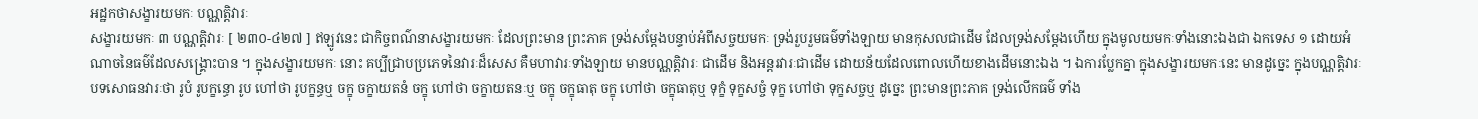អដ្ឋកថាសង្ខារយមកៈ បណ្ណត្តិវារៈ
សង្ខារយមកៈ ៣ បណ្ណត្តិវារៈ [ ២៣០-៤២៧ ] ឥឡូវនេះ ជាកិច្ចពណ៌នាសង្ខារយមកៈ ដែលព្រះមាន ព្រះភាគ ទ្រង់សម្តែងបន្ទាប់អំពីសច្ចយមកៈ ទ្រង់រួបរួមធម៌ទាំងឡាយ មានកុសលជាដើម ដែលទ្រង់សម្តែងហើយ ក្នុងមូលយមកៈទាំងនោះឯងជា ឯកទេស ១ ដោយអំណាចនៃធម៌ដែលសង្គ្រោះបាន ។ ក្នុងសង្ខារយមកៈ នោះ គប្បីជ្រាបប្រភេទនៃវារៈដ៏សេស គឺមហាវារៈទាំងឡាយ មានបណ្ណត្តិវារៈ ជាដើម និងអន្តរវារៈជាដើម ដោយន័យដែលពោលហើយខាងដើមនោះឯង ។ ឯការប្លែកគ្នា ក្នុងសង្ខារយមកៈនេះ មានដូច្នេះ ក្នុងបណ្ណត្តិវារៈ បទសោធនវារៈថា រូបំ រូបក្ខន្ធោ រូប ហៅថា រូបក្ខន្ធឬ ចក្ខុ ចក្ខាយតនំ ចក្ខុ ហៅថា ចក្ខាយតនៈឬ ចក្ខុ ចក្ខុធាតុ ចក្ខុ ហៅថា ចក្ខុធាតុឬ ទុក្ខំ ទុក្ខសច្ចំ ទុក្ខ ហៅថា ទុក្ខសច្ចឬ ដូច្នេះ ព្រះមានព្រះភាគ ទ្រង់លើកធម៌ ទាំង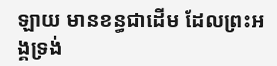ឡាយ មានខន្ធជាដើម ដែលព្រះអង្គទ្រង់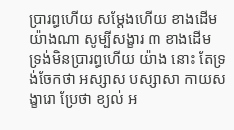ប្រារព្ធហើយ សម្តែងហើយ ខាងដើម យ៉ាងណា សូម្បីសង្ខារ ៣ ខាងដើម ទ្រង់មិនប្រារព្ធហើយ យ៉ាង នោះ តែទ្រង់ចែកថា អស្សាស បស្សាសា កាយសង្ខារោ ប្រែថា ខ្យល់ អ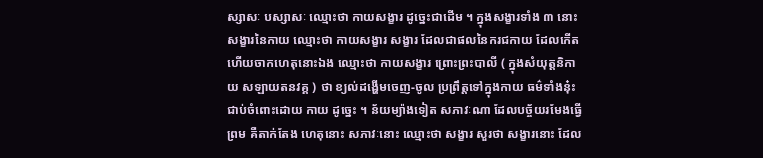ស្សាសៈ បស្សាសៈ ឈ្មោះថា កាយសង្ខារ ដូច្នេះជាដើម ។ ក្នុងសង្ខារទាំង ៣ នោះ សង្ខារនៃកាយ ឈ្មោះថា កាយសង្ខារ សង្ខារ ដែលជាផលនៃករជកាយ ដែលកើតហើយចាកហេតុនោះឯង ឈ្មោះថា កាយសង្ខារ ព្រោះព្រះបាលី ( ក្នុងសំយុត្តនិកាយ សឡាយតនវគ្គ ) ថា ខ្យល់ដង្ហើមចេញ-ចូល ប្រព្រឹត្តទៅក្នុងកាយ ធម៌ទាំងនុ៎ះ ជាប់ចំពោះដោយ កាយ ដូច្នេះ ។ ន័យម្យ៉ាងទៀត សភាវៈណា ដែលបច្ច័យរមែងធ្វើព្រម គឺតាក់តែង ហេតុនោះ សភាវៈនោះ ឈ្មោះថា សង្ខារ សួរថា សង្ខារនោះ ដែល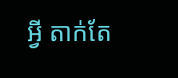អ្វី តាក់តែ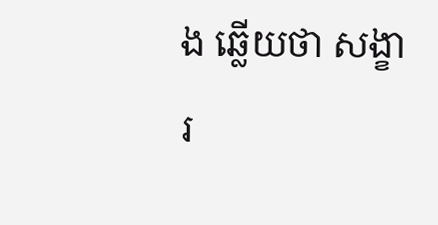ង ឆ្លើយថា សង្ខារ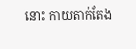នោះ កាយតាក់តែង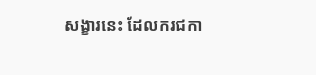សង្ខារនេះ ដែលករជកា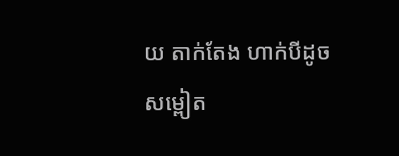យ តាក់តែង ហាក់បីដូចសម្ពៀត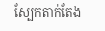ស្បែកតាក់តែង